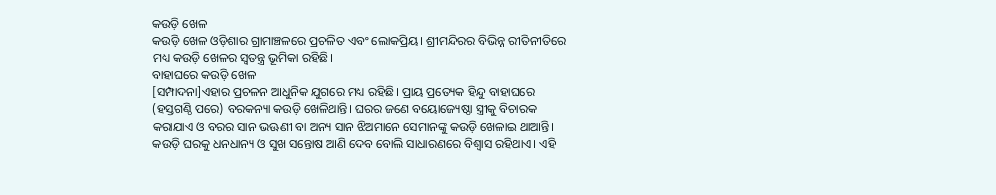କଉଡ଼ି ଖେଳ
କଉଡ଼ି ଖେଳ ଓଡ଼ିଶାର ଗ୍ରାମାଞ୍ଚଳରେ ପ୍ରଚଳିତ ଏବଂ ଲୋକପ୍ରିୟ। ଶ୍ରୀମନ୍ଦିରର ବିଭିନ୍ନ ରୀତିନୀତିରେ ମଧ୍ୟ କଉଡ଼ି ଖେଳର ସ୍ୱତନ୍ତ୍ର ଭୂମିକା ରହିଛି।
ବାହାଘରେ କଉଡ଼ି ଖେଳ
[ସମ୍ପାଦନା]ଏହାର ପ୍ରଚଳନ ଆଧୁନିକ ଯୁଗରେ ମଧ୍ୟ ରହିଛି। ପ୍ରାୟ ପ୍ରତ୍ୟେକ ହିନ୍ଦୁ ବାହାଘରେ (ହସ୍ତଗଣ୍ଠି ପରେ) ବରକନ୍ୟା କଉଡ଼ି ଖେଳିଥାନ୍ତି। ଘରର ଜଣେ ବୟୋଜ୍ୟେଷ୍ଠା ସ୍ତ୍ରୀକୁ ବିଚାରକ କରାଯାଏ ଓ ବରର ସାନ ଭଊଣୀ ବା ଅନ୍ୟ ସାନ ଝିଅମାନେ ସେମାନଙ୍କୁ କଉଡ଼ି ଖେଳାଇ ଥାଆନ୍ତି। କଉଡ଼ି ଘରକୁ ଧନଧାନ୍ୟ ଓ ସୁଖ ସନ୍ତୋଷ ଆଣି ଦେବ ବୋଲି ସାଧାରଣରେ ବିଶ୍ୱାସ ରହିଥାଏ। ଏହି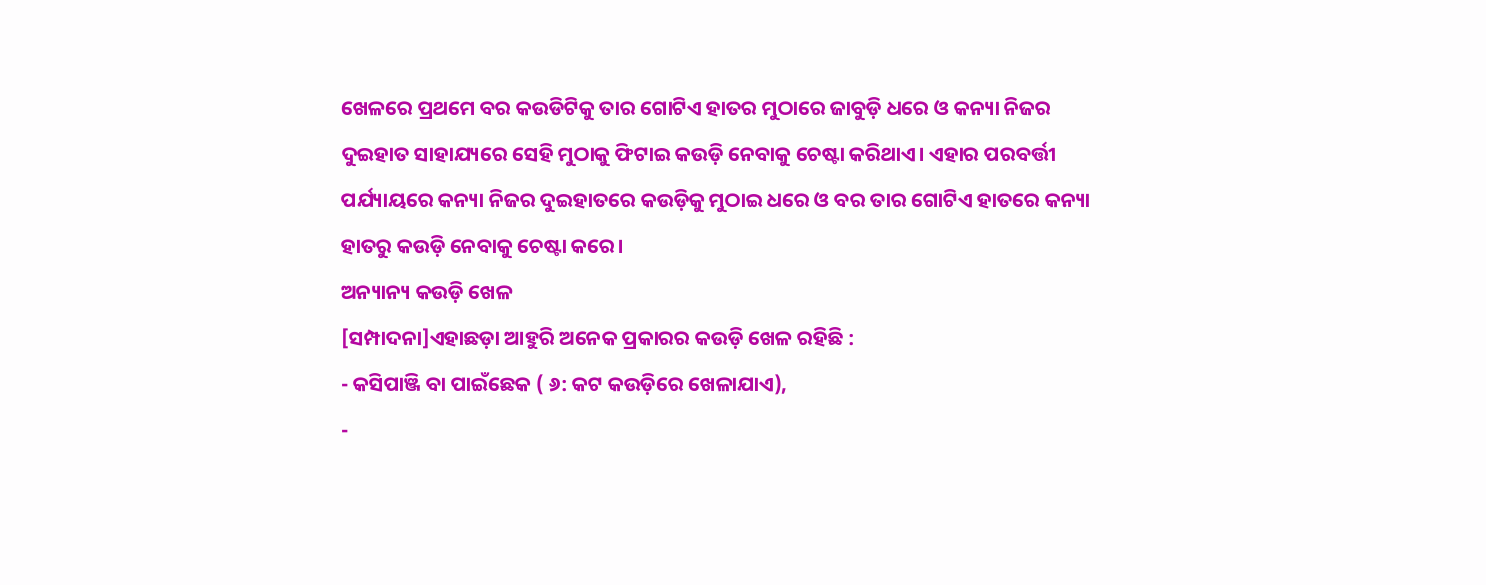ଖେଳରେ ପ୍ରଥମେ ବର କଉଡିଟିକୁ ତାର ଗୋଟିଏ ହାତର ମୁଠାରେ ଜାବୁଡ଼ି ଧରେ ଓ କନ୍ୟା ନିଜର ଦୁଇହାତ ସାହାଯ୍ୟରେ ସେହି ମୁଠାକୁ ଫିଟାଇ କଉଡ଼ି ନେବାକୁ ଚେଷ୍ଟା କରିଥାଏ। ଏହାର ପରବର୍ତ୍ତୀ ପର୍ଯ୍ୟାୟରେ କନ୍ୟା ନିଜର ଦୁଇହାତରେ କଉଡ଼ିକୁ ମୁଠାଇ ଧରେ ଓ ବର ତାର ଗୋଟିଏ ହାତରେ କନ୍ୟା ହାତରୁ କଉଡ଼ି ନେବାକୁ ଚେଷ୍ଟା କରେ।
ଅନ୍ୟାନ୍ୟ କଉଡ଼ି ଖେଳ
[ସମ୍ପାଦନା]ଏହାଛଡ଼ା ଆହୁରି ଅନେକ ପ୍ରକାରର କଉଡ଼ି ଖେଳ ରହିଛି :
- କସିପାଞ୍ଜି ବା ପାଇଁଛେକ ( ୬: କଟ କଉଡ଼ିରେ ଖେଳାଯାଏ),
-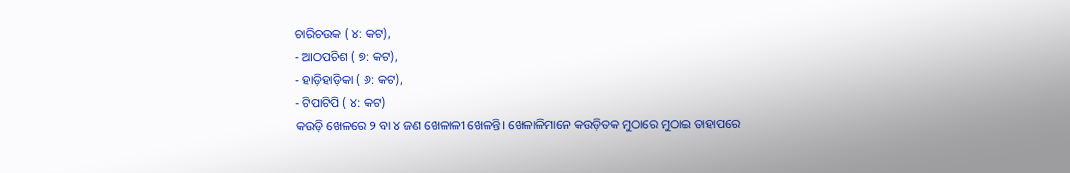ଚାରିଚଉକ ( ୪: କଟ),
- ଆଠପଚିଶ ( ୭: କଟ),
- ହାଡ଼ିହାଡ଼ିକା ( ୬: କଟ),
- ଟିପାଟିପି ( ୪: କଟ)
କଉଡ଼ି ଖେଳରେ ୨ ବା ୪ ଜଣ ଖେଳାଳୀ ଖେଳନ୍ତି। ଖେଳାଳିମାନେ କଉଡ଼ିତକ ମୁଠାରେ ମୁଠାଇ ତାହାପରେ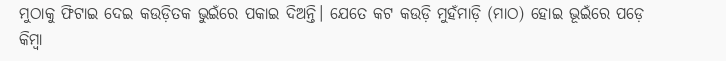ମୁଠାକୁ ଫିଟାଇ ଦେଇ କଉଡ଼ିତକ ଭୁଇଁରେ ପକାଇ ଦିଅନ୍ତି। ଯେତେ କଟ କଉଡ଼ି ମୁହଁମାଡ଼ି (ମାଠ) ହୋଇ ଭୂଇଁରେ ପଡ଼େ କିମ୍ବା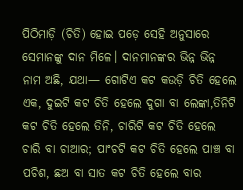ପିଠିମାଡ଼ି (ଚିତି) ହୋଇ ପଡ଼େ ସେହି ଅନୁସାରେ ସେମାନଙ୍କୁ ଦାନ ମିଳେ। ଦାନମାନଙ୍କର ଭିନ୍ନ ଭିନ୍ନ ନାମ ଅଛି, ଯଥା— ଗୋଟିଏ କଟ କଉଡ଼ି ଚିତି ହେଲେ ଏକ, ଦୁଇଟି କଟ ଚିତି ହେଲେ ଦୁଗା ବା ଲେଙ୍କା,ତିନିଟି କଟ ଚିତି ହେଲେ ତିନି, ଚାରିଟି କଟ ଚିତି ହେଲେ ଚାରି ବା ଚାଆର; ପାଂଚଟି କଟ ଚିତି ହେଲେ ପାଞ୍ଚ ବା ପଚିଶ, ଛଅ ବା ସାତ କଟ ଚିତି ହେଲେ ବାର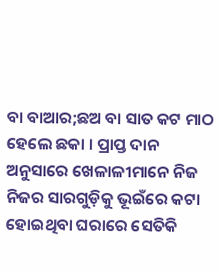ବା ବାଆର;ଛଅ ବା ସାତ କଟ ମାଠ ହେଲେ ଛକା । ପ୍ରାପ୍ତ ଦାନ ଅନୁସାରେ ଖେଳାଳୀମାନେ ନିଜ ନିଜର ସାରଗୁଡ଼ିକୁ ଭୂଇଁରେ କଟା ହୋଇଥିବା ଘରାରେ ସେତିକି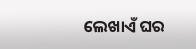ଲେଖାଏଁ ଘର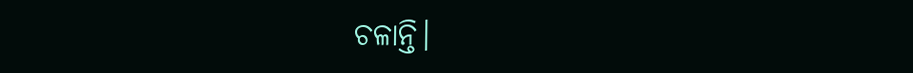ଚଳାନ୍ତି।